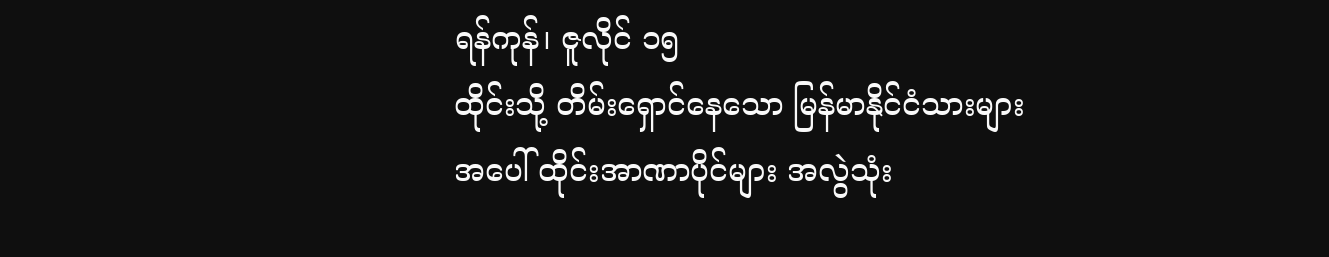ရန်ကုန်၊ ဇူလိုင် ၁၅
ထိုင်းသို့ တိမ်းရှောင်နေသော မြန်မာနိုင်ငံသားများအပေါ် ထိုင်းအာဏာပိုင်များ အလွဲသုံး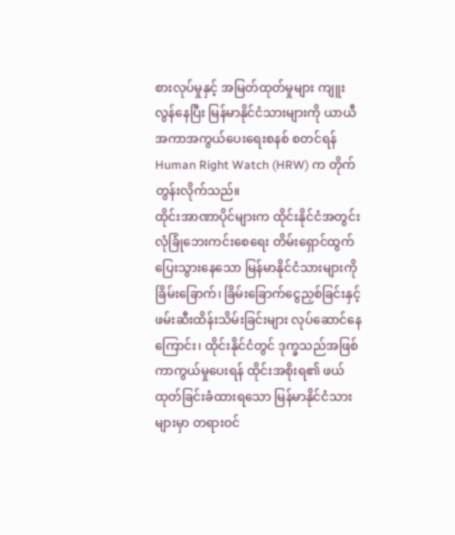စားလုပ်မှုနှင့် အမြတ်ထုတ်မှုများ ကျူးလွန်နေပြီး မြန်မာနိုင်ငံသားများကို ယာယီအကာအကွယ်ပေးရေးစနစ် စတင်ရန် Human Right Watch (HRW) က တိုက်တွန်းလိုက်သည်။
ထိုင်းအာဏာပိုင်များက ထိုင်းနိုင်ငံအတွင်း လုံခြုံဘေးကင်းစေရေး တိမ်းရှောင်ထွက်ပြေးသွားနေသော မြန်မာနိုင်ငံသားများကို ခြိမ်းခြောက်၊ ခြိမ်းခြောက်ငွေညှစ်ခြင်းနှင့် ဖမ်းဆီးထိန်းသိမ်းခြင်းများ လုပ်ဆောင်နေကြောင်း၊ ထိုင်းနိုင်ငံတွင် ဒုက္ခသည်အဖြစ် ကာကွယ်မှုပေးရန် ထိုင်းအစိုးရ၏ ဖယ်ထုတ်ခြင်းခံထားရသော မြန်မာနိုင်ငံသားများမှာ တရားဝင်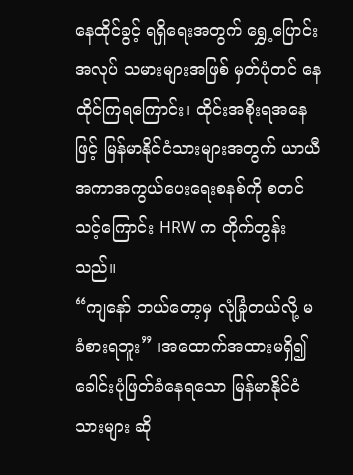နေထိုင်ခွင့် ရရှိရေးအတွက် ရွှေ့ပြောင်းအလုပ် သမားများအဖြစ် မှတ်ပုံတင် နေထိုင်ကြရကြောင်း၊ ထိုင်းအစိုးရအနေဖြင့် မြန်မာနိုင်ငံသားများအတွက် ယာယီအကာအကွယ်ပေးရေးစနစ်ကို စတင်သင့်ကြောင်း HRW က တိုက်တွန်းသည်။
“ကျနော် ဘယ်တော့မှ လုံခြုံတယ်လို့ မခံစားရဘူး” ၊အထောက်အထားမရှိ၍ ခေါင်းပုံဖြတ်ခံနေရသော မြန်မာနိုင်ငံသားများ ဆို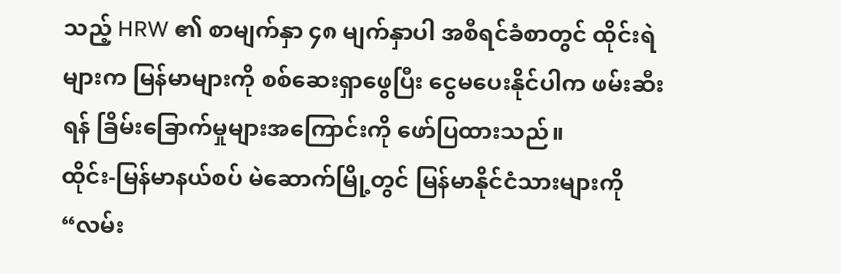သည့် HRW ၏ စာမျက်နှာ ၄၈ မျက်နှာပါ အစီရင်ခံစာတွင် ထိုင်းရဲများက မြန်မာများကို စစ်ဆေးရှာဖွေပြီး ငွေမပေးနိုင်ပါက ဖမ်းဆီးရန် ခြိမ်းခြောက်မှုများအကြောင်းကို ဖော်ပြထားသည်။
ထိုင်း-မြန်မာနယ်စပ် မဲဆောက်မြို့တွင် မြန်မာနိုင်ငံသားများကို “လမ်း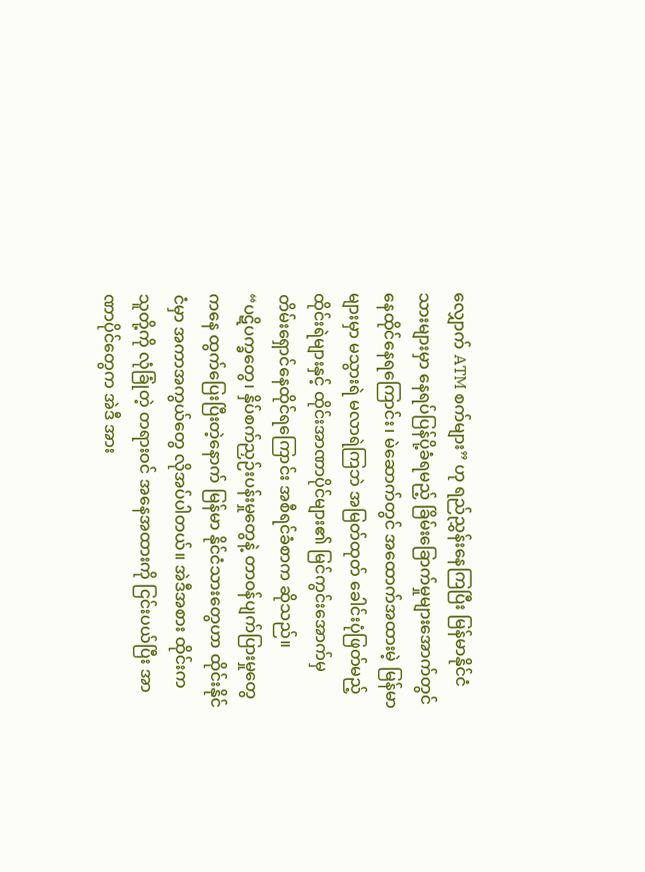လျှောက် ATM စက်များ” ဟု ရည်ညွှန်းနေကြပြီး မြန်မာနိုင်ငံသားများမှာ နေရပ်ပြန်ပို့ခံရမည့် ခြိမ်းခြောက်မှုများအောက်တွင် နေထိုင်နေရကြောင်း၊ မဲဆောက်တွင် အထောက်အထားမဲ့ မြန်မာများမှာ မသွားရဲ မလာရဲကြဘဲ အမြတ်ထုတ် ခေါင်းပုံဖြတ်မည့် ထိုင်းရဲများနှင့် ထိုင်းအာဏာပိုင်များ၏ မြင်ကွင်းအောက်မှ တိမ်းရှောင်နေထိုင်ရကြောင်း အစီရင်ခံစာက ဆိုသည်။
“ပဋိပက္ခတွေ၊ နှိပ်စက်ညှဉ်းပန်းမှုတွေနဲ့ တာဝန်ပျက်ပြားမှုတွေကနေ ထွက်ပြေးပြီးတဲ့နောက် မြန်မာ နိုင်ငံသားတွေဟာ ထိုင်းနိုင်ငံမှာ အကာအကွယ်တွေ လိုအပ်ပါတယ်။ အဲဒီအစား ထိုင်းက သူတို့ကို လုံခြုံတဲ့ တရားဝင် အနေအထားကို ငြင်းပယ်ပြီး အာဏာပိုင်တွေက အဲဒီ အား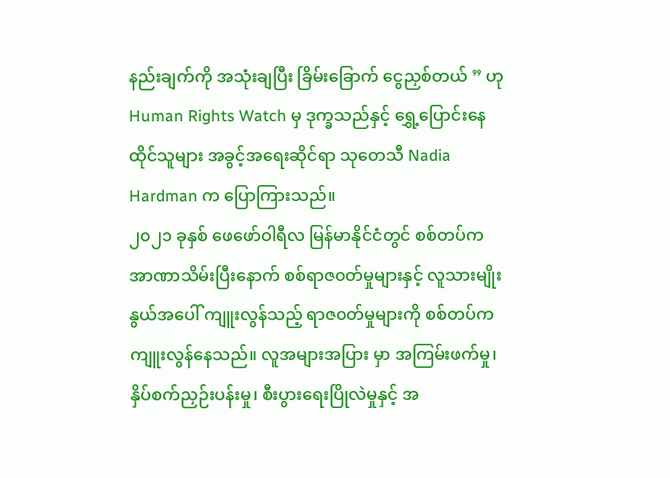နည်းချက်ကို အသုံးချပြီး ခြိမ်းခြောက် ငွေညှစ်တယ် ” ဟု Human Rights Watch မှ ဒုက္ခသည်နှင့် ရွှေ့ပြောင်းနေထိုင်သူများ အခွင့်အရေးဆိုင်ရာ သုတေသီ Nadia Hardman က ပြောကြားသည်။
၂၀၂၁ ခုနှစ် ဖေဖော်ဝါရီလ မြန်မာနိုင်ငံတွင် စစ်တပ်က အာဏာသိမ်းပြီးနောက် စစ်ရာဇ၀တ်မှုများနှင့် လူသားမျိုးနွယ်အပေါ် ကျူးလွန်သည့် ရာဇ၀တ်မှုများကို စစ်တပ်က ကျူးလွန်နေသည်။ လူအများအပြား မှာ အကြမ်းဖက်မှု၊ နှိပ်စက်ညှဉ်းပန်းမှု၊ စီးပွားရေးပြိုလဲမှုနှင့် အ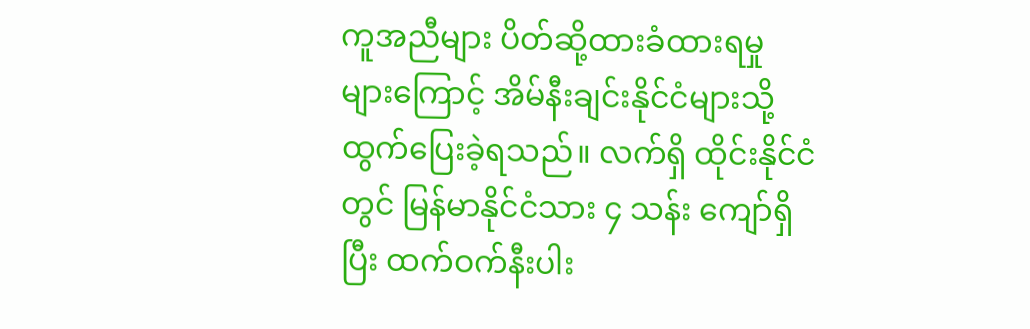ကူအညီများ ပိတ်ဆို့ထားခံထားရမှု များကြောင့် အိမ်နီးချင်းနိုင်ငံများသို့ထွက်ပြေးခဲ့ရသည်။ လက်ရှိ ထိုင်းနိုင်ငံတွင် မြန်မာနိုင်ငံသား ၄ သန်း ကျော်ရှိပြီး ထက်ဝက်နီးပါး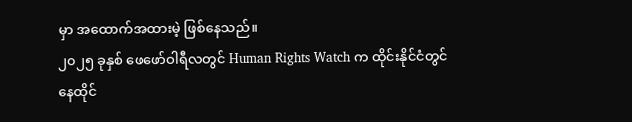မှာ အထောက်အထားမဲ့ ဖြစ်နေသည်။
၂၀၂၅ ခုနှစ် ဖေဖော်ဝါရီလတွင် Human Rights Watch က ထိုင်းနိုင်ငံတွင် နေထိုင်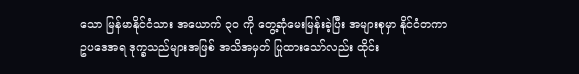သော မြန်မာနိုင်ငံသား အယောက် ၃၀ ကို တွေ့ဆုံမေးမြန်းခဲ့ပြီး အများစုမှာ နိုင်ငံတကာဥပဒေအရ ဒုက္ခသည်များအဖြစ် အသိအမှတ် ပြုထားသော်လည်း ထိုင်း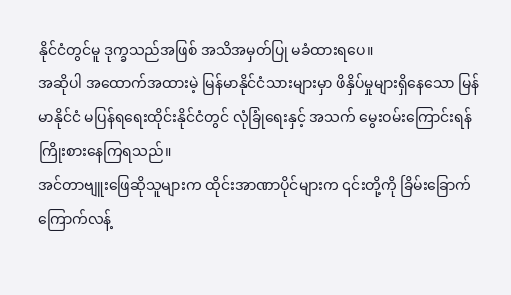နိုင်ငံတွင်မူ ဒုက္ခသည်အဖြစ် အသိအမှတ်ပြု မခံထားရပေ။
အဆိုပါ အထောက်အထားမဲ့ မြန်မာနိုင်ငံသားများမှာ ဖိနှိပ်မှုများရှိနေသော မြန်မာနိုင်ငံ မပြန်ရရေးထိုင်းနိုင်ငံတွင် လုံခြုံရေးနှင့် အသက် မွေးဝမ်းကြောင်းရန် ကြိုးစားနေကြရသည်။
အင်တာဗျူးဖြေဆိုသူများက ထိုင်းအာဏာပိုင်များက ၎င်းတို့ကို ခြိမ်းခြောက်ကြောက်လန့်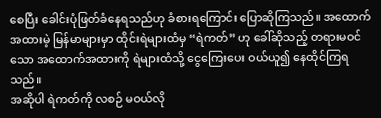စေပြီး ခေါင်းပုံဖြတ်ခံနေရသည်ဟု ခံစားရကြောင်း ပြောဆိုကြသည်။ အထောက်အထားမဲ့ မြန်မာများမှာ ထိုင်းရဲများထံမှ “ရဲကတ်” ဟု ခေါ်ဆိုသည့် တရားမဝင်သော အထောက်အထားကို ရဲများထံသို့ ငွေကြေးပေး ဝယ်ယူ၍ နေထိုင်ကြရသည်။
အဆိုပါ ရဲကတ်ကို လစဉ် မဝယ်လို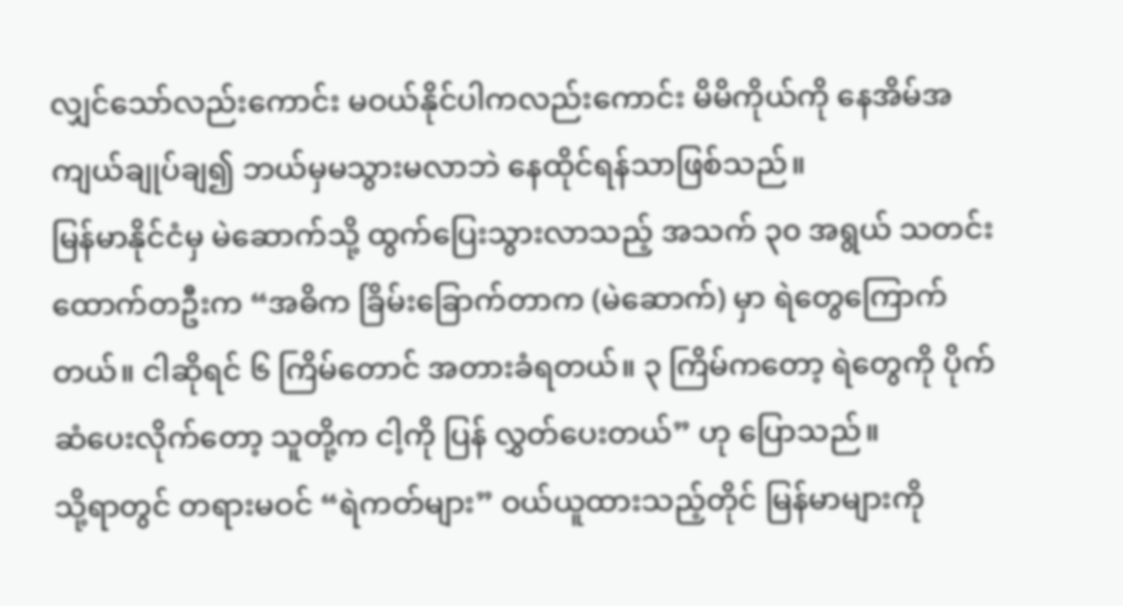လျှင်သော်လည်းကောင်း မဝယ်နိုင်ပါကလည်းကောင်း မိမိကိုယ်ကို နေအိမ်အကျယ်ချုပ်ချ၍ ဘယ်မှမသွားမလာဘဲ နေထိုင်ရန်သာဖြစ်သည်။
မြန်မာနိုင်ငံမှ မဲဆောက်သို့ ထွက်ပြေးသွားလာသည့် အသက် ၃၀ အရွယ် သတင်းထောက်တဦးက “အဓိက ခြိမ်းခြောက်တာက (မဲဆောက်) မှာ ရဲတွေကြောက်တယ်။ ငါဆိုရင် ၆ ကြိမ်တောင် အတားခံရတယ်။ ၃ ကြိမ်ကတော့ ရဲတွေကို ပိုက်ဆံပေးလိုက်တော့ သူတို့က ငါ့ကို ပြန် လွှတ်ပေးတယ်” ဟု ပြောသည်။
သို့ရာတွင် တရားမဝင် “ရဲကတ်များ” ဝယ်ယူထားသည့်တိုင် မြန်မာများကို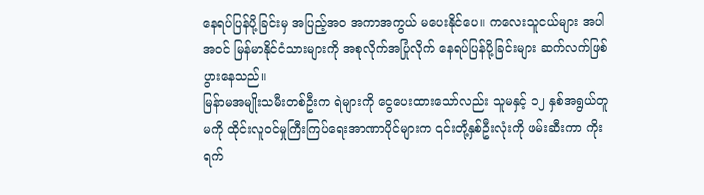နေရပ်ပြန်ပို့ခြင်းမှ အပြည့်အဝ အကာအကွယ် မပေးနိုင်ပေ။ ကလေးသူငယ်များ အပါအဝင် မြန်မာနိုင်ငံသားများကို အစုလိုက်အပြုံလိုက် နေရပ်ပြန်ပို့ခြင်းများ ဆက်လက်ဖြစ်ပွားနေသည်။
မြန်ာမအမျိုးသမီးတစ်ဦးက ရဲများကို ငွေပေးထားသော်လည်း သူမနှင့် ၁၂ နှစ်အရွယ်တူမကို ထိုင်းလူဝင်မှုကြီးကြပ်ရေးအာဏာပိုင်များက ၎င်းတို့နှစ်ဦးလုံးကို ဖမ်းဆီးကာ ကိုးရက်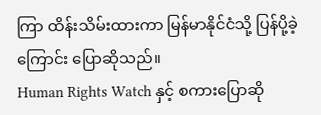ကြာ ထိန်းသိမ်းထားကာ မြန်မာနိုင်ငံသို့ ပြန်ပို့ခဲ့ကြောင်း ပြောဆိုသည်။
Human Rights Watch နှင့် စကားပြောဆို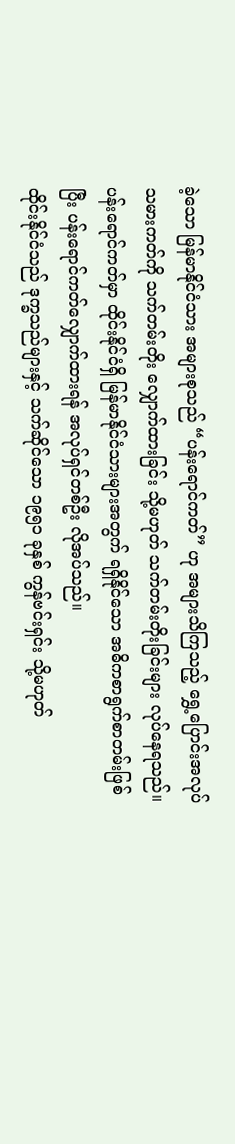ခဲ့သော မြန်မာနိုင်ငံသား အများစုသည် “ပန်းရောင်ကတ်” ဟု အများသိကြသည့် ရွှေ့ပြောင်းအလုပ်သမားကတ်ကို သက်တမ်းတိုး လျှောက်ထားခြင်း သို့မဟုတ် သက်တမ်းတိုးခြင်းများ လုပ်နေရသည်။ ပန်းရောင်ကတ်မှာ ထိုင်းနိုင်ငံရှိ မြန်မာနိုင်ငံသားများအတွက် ရရှိနိုင်သော အဓိကစာရွက်စာတမ်းဖြစ်ပြီး ပန်းရောင်ကတ်လျှောက်ထားရန် အလုပ်ရှင်တစ်ဦး လိုအပ်သည်။
ထိုင်းနိုင်ငံသည် ဒုက္ခသည်များနှင့် သက်ဆိုင်သော ၁၉၅၁ ခုနှစ် ကွန်ဗင်းရှင်း သို့မဟုတ်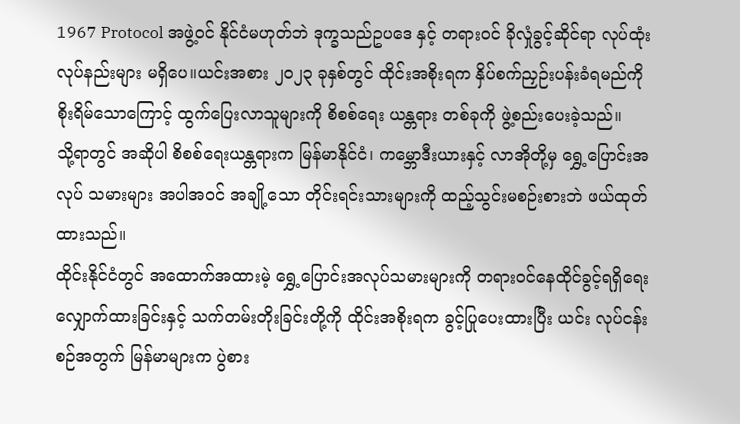1967 Protocol အဖွဲ့ဝင် နိုင်ငံမဟုတ်ဘဲ ဒုက္ခသည်ဥပဒေ နှင့် တရားဝင် ခိုလှုံခွင့်ဆိုင်ရာ လုပ်ထုံးလုပ်နည်းများ မရှိပေ။ယင်းအစား ၂၀၂၃ ခုနှစ်တွင် ထိုင်းအစိုးရက နှိပ်စက်ညှဉ်းပန်းခံရမည်ကို စိုးရိမ်သောကြောင့် ထွက်ပြေးလာသူများကို စိစစ်ရေး ယန္တရား တစ်ခုကို ဖွဲ့စည်းပေးခဲ့သည်။
သို့ရာတွင် အဆိုပါ စိစစ်ရေးယန္တရားက မြန်မာနိုင်ငံ၊ ကမ္ဘောဒီးယားနှင့် လာအိုတို့မှ ရွှေ့ပြောင်းအလုပ် သမားများ အပါအဝင် အချို့သော တိုင်းရင်းသားများကို ထည့်သွင်းမစဉ်းစားဘဲ ဖယ်ထုတ်ထားသည်။
ထိုင်းနိုင်ငံတွင် အထောက်အထားမဲ့ ရွှေ့ပြောင်းအလုပ်သမားများကို တရားဝင်နေထိုင်ခွင့်ရရှိရေး လျှောက်ထားခြင်းနှင့် သက်တမ်းတိုးခြင်းတို့ကို ထိုင်းအစိုးရက ခွင့်ပြုပေးထားပြီး ယင်း လုပ်ငန်းစဉ်အတွက် မြန်မာများက ပွဲစား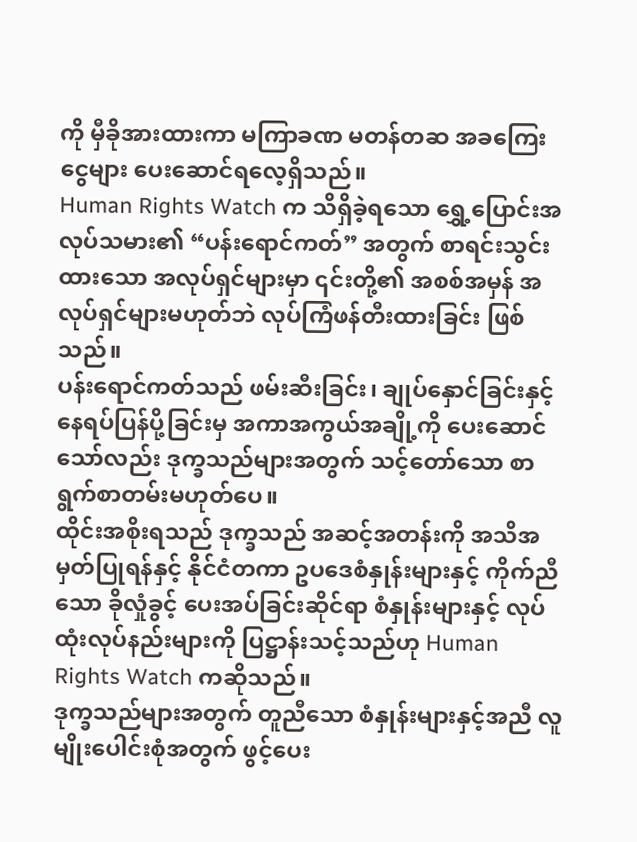ကို မှီခိုအားထားကာ မကြာခဏ မတန်တဆ အခကြေးငွေများ ပေးဆောင်ရလေ့ရှိသည်။
Human Rights Watch က သိရှိခဲ့ရသော ရွှေ့ပြောင်းအလုပ်သမား၏ “ပန်းရောင်ကတ်” အတွက် စာရင်းသွင်းထားသော အလုပ်ရှင်များမှာ ၎င်းတို့၏ အစစ်အမှန် အလုပ်ရှင်များမဟုတ်ဘဲ လုပ်ကြံဖန်တီးထားခြင်း ဖြစ်သည်။
ပန်းရောင်ကတ်သည် ဖမ်းဆီးခြင်း၊ ချုပ်နှောင်ခြင်းနှင့် နေရပ်ပြန်ပို့ခြင်းမှ အကာအကွယ်အချို့ကို ပေးဆောင်သော်လည်း ဒုက္ခသည်များအတွက် သင့်တော်သော စာရွက်စာတမ်းမဟုတ်ပေ။
ထိုင်းအစိုးရသည် ဒုက္ခသည် အဆင့်အတန်းကို အသိအမှတ်ပြုရန်နှင့် နိုင်ငံတကာ ဥပဒေစံနှုန်းများနှင့် ကိုက်ညီသော ခိုလှုံခွင့် ပေးအပ်ခြင်းဆိုင်ရာ စံနှုန်းများနှင့် လုပ်ထုံးလုပ်နည်းများကို ပြဋ္ဌာန်းသင့်သည်ဟု Human Rights Watch ကဆိုသည်။
ဒုက္ခသည်များအတွက် တူညီသော စံနှုန်းများနှင့်အညီ လူမျိုးပေါင်းစုံအတွက် ဖွင့်ပေး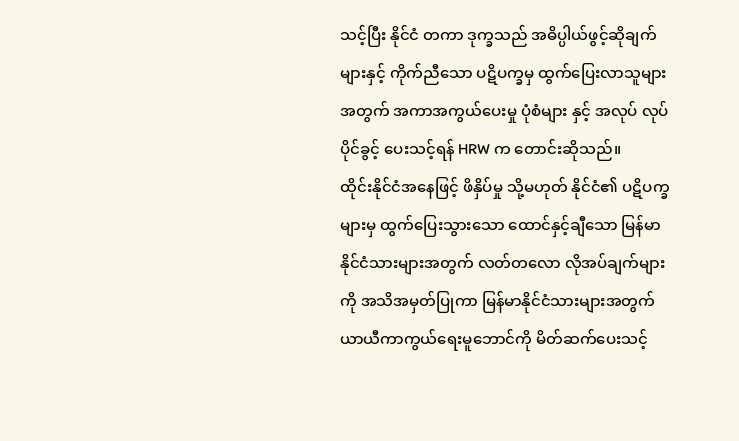သင့်ပြီး နိုင်ငံ တကာ ဒုက္ခသည် အဓိပ္ပါယ်ဖွင့်ဆိုချက်များနှင့် ကိုက်ညီသော ပဋိပက္ခမှ ထွက်ပြေးလာသူများ အတွက် အကာအကွယ်ပေးမှု ပုံစံများ နှင့် အလုပ် လုပ်ပိုင်ခွင့် ပေးသင့်ရန် HRW က တောင်းဆိုသည်။
ထိုင်းနိုင်ငံအနေဖြင့် ဖိနှိပ်မှု သို့မဟုတ် နိုင်ငံ၏ ပဋိပက္ခများမှ ထွက်ပြေးသွားသော ထောင်နှင့်ချီသော မြန်မာနိုင်ငံသားများအတွက် လတ်တလော လိုအပ်ချက်များကို အသိအမှတ်ပြုကာ မြန်မာနိုင်ငံသားများအတွက် ယာယီကာကွယ်ရေးမူဘောင်ကို မိတ်ဆက်ပေးသင့်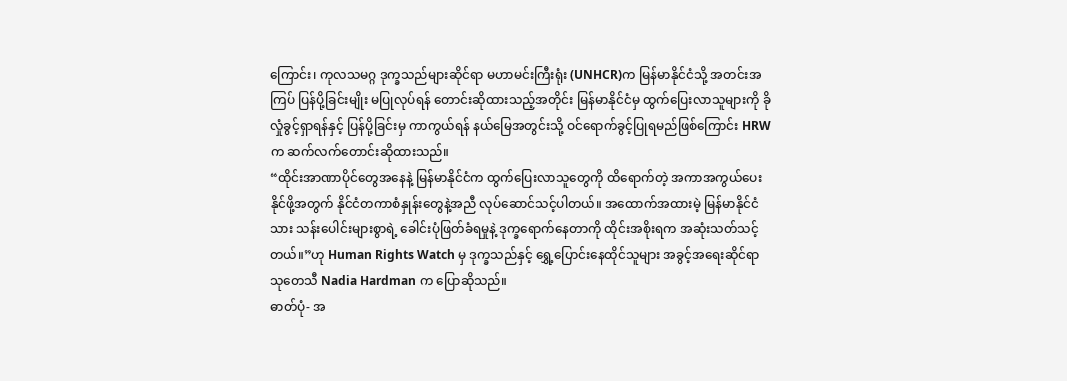ကြောင်း၊ ကုလသမဂ္ဂ ဒုက္ခသည်များဆိုင်ရာ မဟာမင်းကြီးရုံး (UNHCR)က မြန်မာနိုင်ငံသို့ အတင်းအကြပ် ပြန်ပို့ခြင်းမျိုး မပြုလုပ်ရန် တောင်းဆိုထားသည့်အတိုင်း မြန်မာနိုင်ငံမှ ထွက်ပြေးလာသူများကို ခိုလှုံခွင့်ရှာရန်နှင့် ပြန်ပို့ခြင်းမှ ကာကွယ်ရန် နယ်မြေအတွင်းသို့ ဝင်ရောက်ခွင့်ပြုရမည်ဖြစ်ကြောင်း HRW က ဆက်လက်တောင်းဆိုထားသည်။
“ထိုင်းအာဏာပိုင်တွေအနေနဲ့ မြန်မာနိုင်ငံက ထွက်ပြေးလာသူတွေကို ထိရောက်တဲ့ အကာအကွယ်ပေးနိုင်ဖို့အတွက် နိုင်ငံတကာစံနှုန်းတွေနဲ့အညီ လုပ်ဆောင်သင့်ပါတယ်။ အထောက်အထားမဲ့ မြန်မာနိုင်ငံသား သန်းပေါင်းများစွာရဲ့ ခေါင်းပုံဖြတ်ခံရမှုနဲ့ ဒုက္ခရောက်နေတာကို ထိုင်းအစိုးရက အဆုံးသတ်သင့်တယ်။”ဟု Human Rights Watch မှ ဒုက္ခသည်နှင့် ရွှေ့ပြောင်းနေထိုင်သူများ အခွင့်အရေးဆိုင်ရာ သုတေသီ Nadia Hardman က ပြောဆိုသည်။
ဓာတ်ပုံ- အ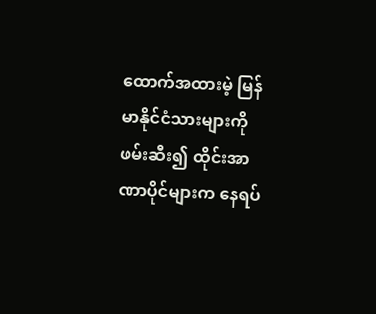ထောက်အထားမဲ့ မြန်မာနိုင်ငံသားများကို ဖမ်းဆီး၍ ထိုင်းအာဏာပိုင်များက နေရပ်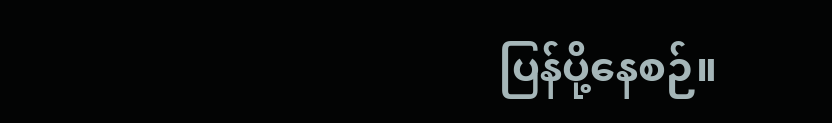ပြန်ပို့နေစဉ်။